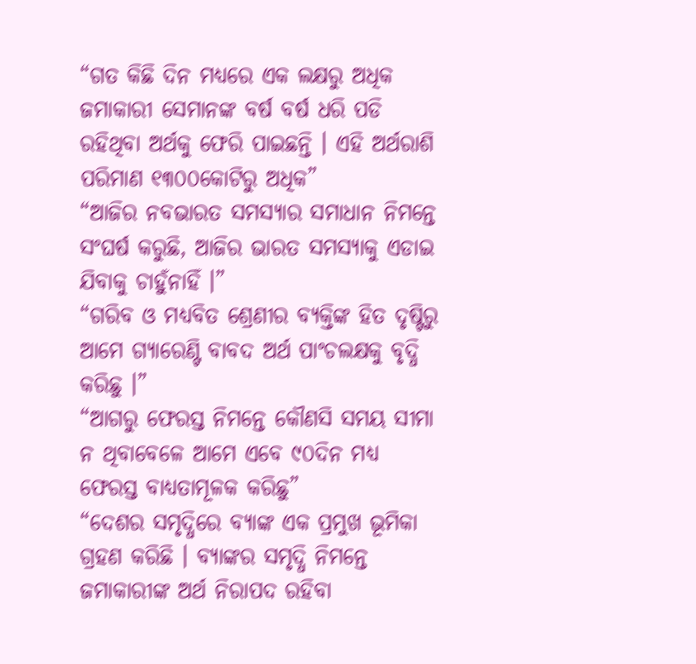“ଗତ କିଛି ଦିନ ମଧ୍ୟରେ ଏକ ଲକ୍ଷରୁ ଅଧିକ ଜମାକାରୀ ସେମାନଙ୍କ ବର୍ଷ ବର୍ଷ ଧରି ପଡି ରହିଥିବା ଅର୍ଥକୁ ଫେରି ପାଇଛନ୍ତି । ଏହି ଅର୍ଥରାଶି ପରିମାଣ ୧୩୦୦କୋଟିରୁ ଅଧିକ”
“ଆଜିର ନବଭାରତ ସମସ୍ୟାର ସମାଧାନ ନିମନ୍ତେ ସଂଘର୍ଷ କରୁଛି, ଆଜିର ଭାରତ ସମସ୍ୟାକୁ ଏଡାଇ ଯିବାକୁ ଚାହୁଁନାହିଁ ।”
“ଗରିବ ଓ ମଧ୍ୟବିତ ଶ୍ରେଣୀର ବ୍ୟକ୍ତିଙ୍କ ହିତ ଦୃଷ୍ଟିରୁ ଆମେ ଗ୍ୟାରେଣ୍ଟି ବାବଦ ଅର୍ଥ ପାଂଚଲକ୍ଷକୁ ବୃଦ୍ଧି କରିଛୁ ।”
“ଆଗରୁ ଫେରସ୍ତ ନିମନ୍ତେ କୌଣସି ସମୟ ସୀମା ନ ଥିବାବେଳେ ଆମେ ଏବେ ୯୦ଦିନ ମଧ୍ୟ ଫେରସ୍ତ ବାଧ୍ୟତାମୂଳକ କରିଛୁ”
“ଦେଶର ସମୃଦ୍ଧିରେ ବ୍ୟାଙ୍କ ଏକ ପ୍ରମୁଖ ଭୂମିକା ଗ୍ରହଣ କରିଛି । ବ୍ୟାଙ୍କର ସମୃଦ୍ଧି ନିମନ୍ତେ ଜମାକାରୀଙ୍କ ଅର୍ଥ ନିରାପଦ ରହିବା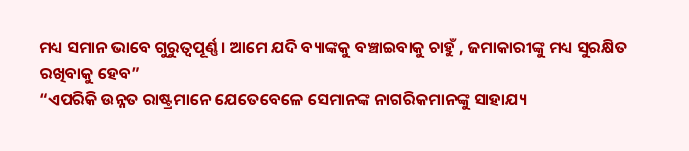ମଧ୍ୟ ସମାନ ଭାବେ ଗୁରୁତ୍ୱପୂର୍ଣ୍ଣ । ଆମେ ଯଦି ବ୍ୟାଙ୍କକୁ ବଞ୍ଚାଇବାକୁ ଚାହୁଁ , ଜମାକାରୀଙ୍କୁ ମଧ୍ୟ ସୁରକ୍ଷିତ ରଖିବାକୁ ହେବ”
“ଏପରିକି ଉନ୍ନତ ରାଷ୍ଟ୍ରମାନେ ଯେତେବେଳେ ସେମାନଙ୍କ ନାଗରିକମାନଙ୍କୁ ସାହାଯ୍ୟ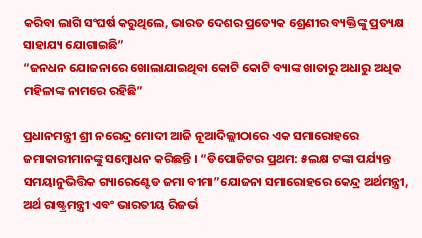କରିବା ଲାଗି ସଂଘର୍ଷ କରୁଥିଲେ, ଭାରତ ଦେଶର ପ୍ରତ୍ୟେକ ଶ୍ରେଣୀର ବ୍ୟକ୍ତିଙ୍କୁ ପ୍ରତ୍ୟକ୍ଷ ସାହାଯ୍ୟ ଯୋଗାଇଛି”
“ଜନଧନ ଯୋଜନାରେ ଖୋଲାଯାଇଥିବା କୋଟି କୋଟି ବ୍ୟାଙ୍କ ଖାତାରୁ ଅଧାରୁ ଅଧିକ ମହିଳାଙ୍କ ନାମରେ ରହିଛି”

ପ୍ରଧାନମନ୍ତ୍ରୀ ଶ୍ରୀ ନରେନ୍ଦ୍ର ମୋଦୀ ଆଜି ନୂଆଦିଲ୍ଲୀଠାରେ ଏକ ସମାରୋହରେ ଜମାକାରୀମାନଙ୍କୁ ସମ୍ବୋଧନ କରିଛନ୍ତି । “ଡିପୋଜିଟର ପ୍ରଥମ: ୫ଲକ୍ଷ ଟଙ୍କା ପର୍ଯ୍ୟନ୍ତ ସମୟାନୁଭିତ୍ତିକ ଗ୍ୟାରେଣ୍ଟେଡ ଜମା ବୀମା”ଯୋଜନା ସମାରୋହରେ କେନ୍ଦ୍ର ଅର୍ଥମନ୍ତ୍ରୀ, ଅର୍ଥ ରାଷ୍ଟ୍ରମନ୍ତ୍ରୀ ଏବଂ ଭାରତୀୟ ରିଜର୍ଭ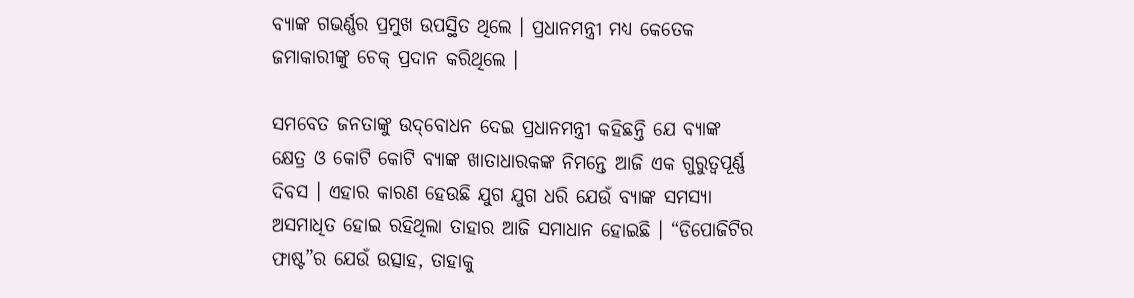ବ୍ୟାଙ୍କ ଗଭର୍ଣ୍ଣର ପ୍ରମୁଖ ଉପସ୍ଥିତ ଥିଲେ । ପ୍ରଧାନମନ୍ତ୍ରୀ ମଧ୍ୟ କେତେକ ଜମାକାରୀଙ୍କୁ ଚେକ୍ ପ୍ରଦାନ କରିଥିଲେ ।

ସମବେତ ଜନତାଙ୍କୁ ଉଦ୍‌ବୋଧନ ଦେଇ ପ୍ରଧାନମନ୍ତ୍ରୀ କହିଛନ୍ତି ଯେ ବ୍ୟାଙ୍କ କ୍ଷେତ୍ର ଓ କୋଟି କୋଟି ବ୍ୟାଙ୍କ ଖାତାଧାରକଙ୍କ ନିମନ୍ତେ ଆଜି ଏକ ଗୁରୁତ୍ୱପୂର୍ଣ୍ଣ ଦିବସ । ଏହାର କାରଣ ହେଉଛି ଯୁଗ ଯୁଗ ଧରି ଯେଉଁ ବ୍ୟାଙ୍କ ସମସ୍ୟା ଅସମାଧିତ ହୋଇ ରହିଥିଲା ତାହାର ଆଜି ସମାଧାନ ହୋଇଛି । “ଡିପୋଜିଟିର ଫାଷ୍ଟ”ର ଯେଉଁ ଉତ୍ସାହ, ତାହାକୁ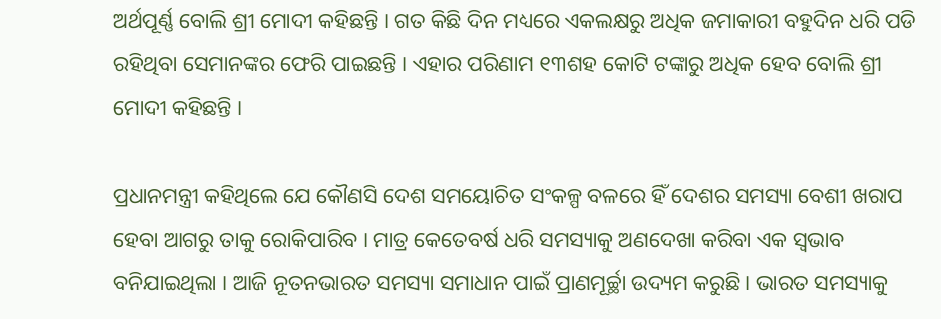ଅର୍ଥପୂର୍ଣ୍ଣ ବୋଲି ଶ୍ରୀ ମୋଦୀ କହିଛନ୍ତି । ଗତ କିଛି ଦିନ ମଧ୍ୟରେ ଏକଲକ୍ଷରୁ ଅଧିକ ଜମାକାରୀ ବହୁଦିନ ଧରି ପଡି ରହିଥିବା ସେମାନଙ୍କର ଫେରି ପାଇଛନ୍ତି । ଏହାର ପରିଣାମ ୧୩ଶହ କୋଟି ଟଙ୍କାରୁ ଅଧିକ ହେବ ବୋଲି ଶ୍ରୀ ମୋଦୀ କହିଛନ୍ତି ।

ପ୍ରଧାନମନ୍ତ୍ରୀ କହିଥିଲେ ଯେ କୌଣସି ଦେଶ ସମୟୋଚିତ ସଂକଳ୍ପ ବଳରେ ହିଁ ଦେଶର ସମସ୍ୟା ବେଶୀ ଖରାପ ହେବା ଆଗରୁ ତାକୁ ରୋକିପାରିବ । ମାତ୍ର କେତେବର୍ଷ ଧରି ସମସ୍ୟାକୁ ଅଣଦେଖା କରିବା ଏକ ସ୍ୱଭାବ ବନିଯାଇଥିଲା । ଆଜି ନୂତନଭାରତ ସମସ୍ୟା ସମାଧାନ ପାଇଁ ପ୍ରାଣମୂର୍ଚ୍ଛା ଉଦ୍ୟମ କରୁଛି । ଭାରତ ସମସ୍ୟାକୁ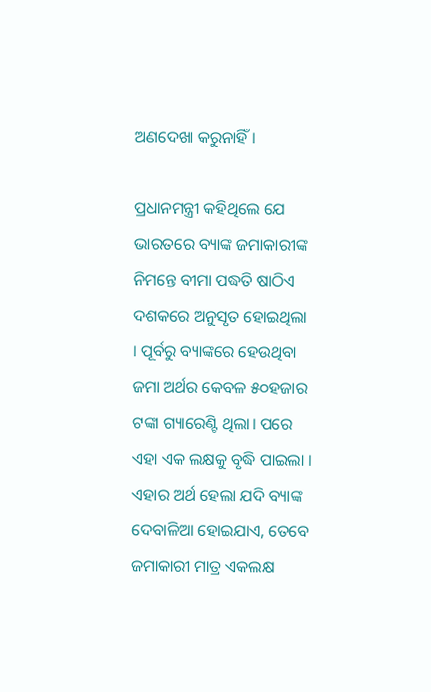ଅଣଦେଖା କରୁନାହିଁ ।

ପ୍ରଧାନମନ୍ତ୍ରୀ କହିଥିଲେ ଯେ ଭାରତରେ ବ୍ୟାଙ୍କ ଜମାକାରୀଙ୍କ ନିମନ୍ତେ ବୀମା ପଦ୍ଧତି ଷାଠିଏ ଦଶକରେ ଅନୁସୃତ ହୋଇଥିଲା । ପୂର୍ବରୁ ବ୍ୟାଙ୍କରେ ହେଉଥିବା ଜମା ଅର୍ଥର କେବଳ ୫୦ହଜାର ଟଙ୍କା ଗ୍ୟାରେଣ୍ଟି ଥିଲା। ପରେ ଏହା ଏକ ଲକ୍ଷକୁ ବୃଦ୍ଧି ପାଇଲା । ଏହାର ଅର୍ଥ ହେଲା ଯଦି ବ୍ୟାଙ୍କ ଦେବାଳିଆ ହୋଇଯାଏ, ତେବେ ଜମାକାରୀ ମାତ୍ର ଏକଲକ୍ଷ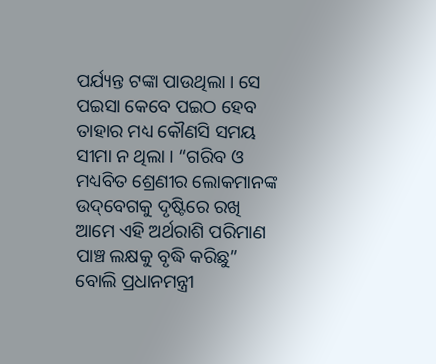ପର୍ଯ୍ୟନ୍ତ ଟଙ୍କା ପାଉଥିଲା । ସେ ପଇସା କେବେ ପଇଠ ହେବ ତାହାର ମଧ୍ୟ କୌଣସି ସମୟ ସୀମା ନ ଥିଲା । “ଗରିବ ଓ ମଧ୍ୟବିତ ଶ୍ରେଣୀର ଲୋକମାନଙ୍କ ଉଦ୍‌ବେଗକୁ ଦୃଷ୍ଟିରେ ରଖି ଆମେ ଏହି ଅର୍ଥରାଶି ପରିମାଣ ପାଞ୍ଚ ଲକ୍ଷକୁ ବୃଦ୍ଧି କରିଛୁ” ବୋଲି ପ୍ରଧାନମନ୍ତ୍ରୀ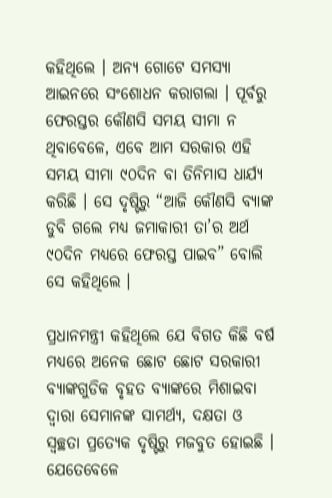କହିଥିଲେ । ଅନ୍ୟ ଗୋଟେ ସମସ୍ୟା ଆଇନରେ ସଂଶୋଧନ କରାଗଲା । ପୂର୍ବରୁ ଫେରସ୍ତର କୌଣସି ସମୟ ସୀମା ନ ଥିବାବେଳେ, ଏବେ ଆମ ସରକାର ଏହି ସମୟ ସୀମା ୯୦ଦିନ ବା ତିନିମାସ ଧାର୍ଯ୍ୟ କରିଛି । ସେ ଦୃଷ୍ଟିରୁ “ଆଜି କୌଣସି ବ୍ୟାଙ୍କ ଡୁବି ଗଲେ ମଧ୍ୟ ଜମାକାରୀ ତା’ର ଅର୍ଥ ୯୦ଦିନ ମଧ୍ୟରେ ଫେରସ୍ତ ପାଇବ” ବୋଲି ସେ କହିଥିଲେ ।

ପ୍ରଧାନମନ୍ତ୍ରୀ କହିଥିଲେ ଯେ ବିଗତ କିଛି ବର୍ଷ ମଧ୍ୟରେ ଅନେକ ଛୋଟ ଛୋଟ ସରକାରୀ ବ୍ୟାଙ୍କଗୁଡିକ ବୃହତ ବ୍ୟାଙ୍କରେ ମିଶାଇବା ଦ୍ୱାରା ସେମାନଙ୍କ ସାମର୍ଥ୍ୟ, ଦକ୍ଷତା ଓ ସ୍ୱଚ୍ଛତା ପ୍ରତ୍ୟେକ ଦୃଷ୍ଟିରୁ ମଜବୁତ ହୋଇଛି । ଯେତେବେଳେ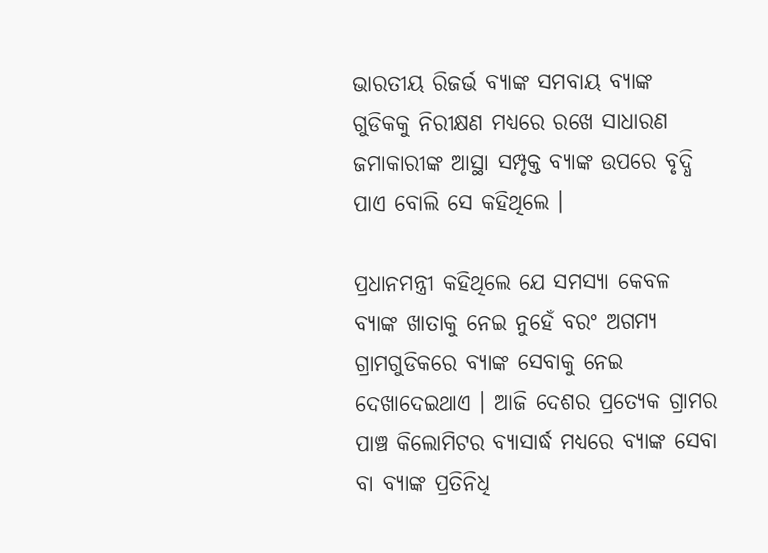ଭାରତୀୟ ରିଜର୍ଭ ବ୍ୟାଙ୍କ ସମବାୟ ବ୍ୟାଙ୍କ ଗୁଡିକକୁ ନିରୀକ୍ଷଣ ମଧ୍ୟରେ ରଖେ ସାଧାରଣ ଜମାକାରୀଙ୍କ ଆସ୍ଥା ସମ୍ପୃକ୍ତ ବ୍ୟାଙ୍କ ଉପରେ ବୃଦ୍ଧି ପାଏ ବୋଲି ସେ କହିଥିଲେ ।

ପ୍ରଧାନମନ୍ତ୍ରୀ କହିଥିଲେ ଯେ ସମସ୍ୟା କେବଳ ବ୍ୟାଙ୍କ ଖାତାକୁ ନେଇ ନୁହେଁ ବରଂ ଅଗମ୍ୟ ଗ୍ରାମଗୁଡିକରେ ବ୍ୟାଙ୍କ ସେବାକୁ ନେଇ ଦେଖାଦେଇଥାଏ । ଆଜି ଦେଶର ପ୍ରତ୍ୟେକ ଗ୍ରାମର ପାଞ୍ଚ କିଲୋମିଟର ବ୍ୟାସାର୍ଦ୍ଧ ମଧ୍ୟରେ ବ୍ୟାଙ୍କ ସେବା ବା ବ୍ୟାଙ୍କ ପ୍ରତିନିଧି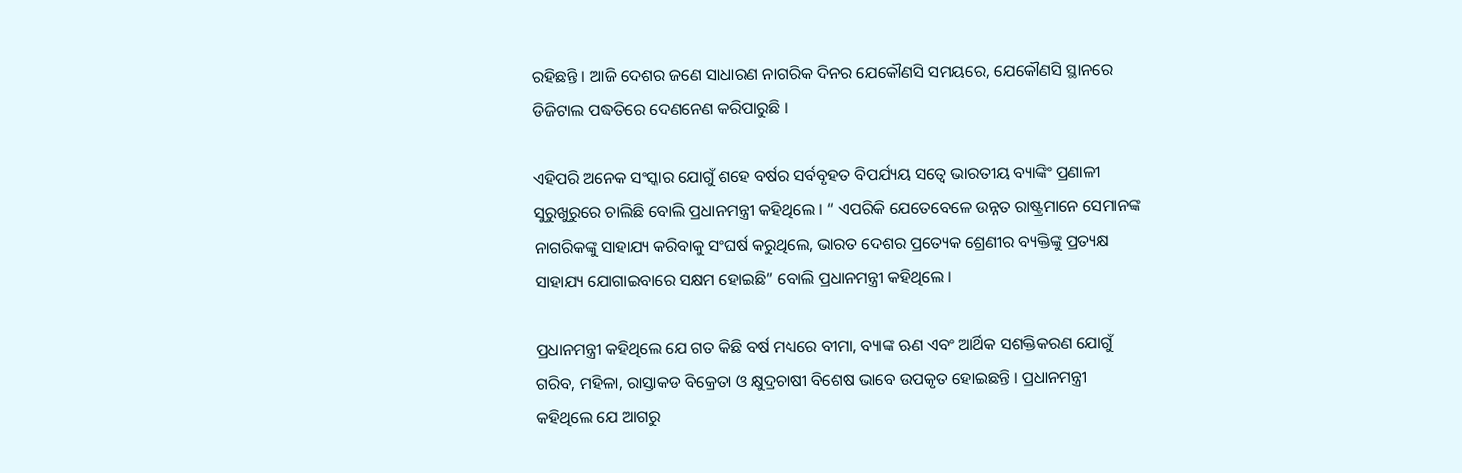ରହିଛନ୍ତି । ଆଜି ଦେଶର ଜଣେ ସାଧାରଣ ନାଗରିକ ଦିନର ଯେକୌଣସି ସମୟରେ, ଯେକୌଣସି ସ୍ଥାନରେ ଡିଜିଟାଲ ପଦ୍ଧତିରେ ଦେଣନେଣ କରିପାରୁଛି ।

ଏହିପରି ଅନେକ ସଂସ୍କାର ଯୋଗୁଁ ଶହେ ବର୍ଷର ସର୍ବବୃହତ ବିପର୍ଯ୍ୟୟ ସତ୍ୱେ ଭାରତୀୟ ବ୍ୟାଙ୍କିଂ ପ୍ରଣାଳୀ ସୁରୁଖୁରୁରେ ଚାଲିଛି ବୋଲି ପ୍ରଧାନମନ୍ତ୍ରୀ କହିଥିଲେ । “ ଏପରିକି ଯେତେବେଳେ ଉନ୍ନତ ରାଷ୍ଟ୍ରମାନେ ସେମାନଙ୍କ ନାଗରିକଙ୍କୁ ସାହାଯ୍ୟ କରିବାକୁ ସଂଘର୍ଷ କରୁଥିଲେ, ଭାରତ ଦେଶର ପ୍ରତ୍ୟେକ ଶ୍ରେଣୀର ବ୍ୟକ୍ତିଙ୍କୁ ପ୍ରତ୍ୟକ୍ଷ ସାହାଯ୍ୟ ଯୋଗାଇବାରେ ସକ୍ଷମ ହୋଇଛି” ବୋଲି ପ୍ରଧାନମନ୍ତ୍ରୀ କହିଥିଲେ ।

ପ୍ରଧାନମନ୍ତ୍ରୀ କହିଥିଲେ ଯେ ଗତ କିଛି ବର୍ଷ ମଧ୍ୟରେ ବୀମା, ବ୍ୟାଙ୍କ ଋଣ ଏବଂ ଆର୍ଥିକ ସଶକ୍ତିକରଣ ଯୋଗୁଁ ଗରିବ, ମହିଳା, ରାସ୍ତାକଡ ବିକ୍ରେତା ଓ କ୍ଷୁଦ୍ରଚାଷୀ ବିଶେଷ ଭାବେ ଉପକୃତ ହୋଇଛନ୍ତି । ପ୍ରଧାନମନ୍ତ୍ରୀ କହିଥିଲେ ଯେ ଆଗରୁ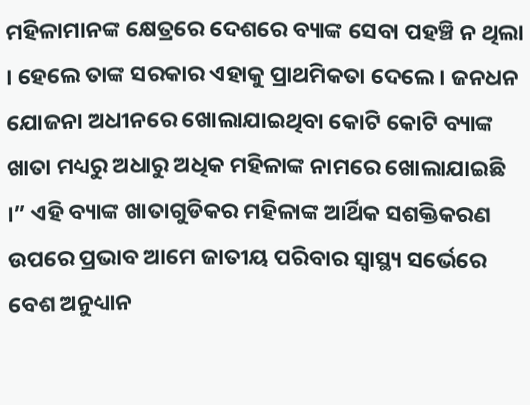ମହିଳାମାନଙ୍କ କ୍ଷେତ୍ରରେ ଦେଶରେ ବ୍ୟାଙ୍କ ସେବା ପହଞ୍ଚି ନ ଥିଲା । ହେଲେ ତାଙ୍କ ସରକାର ଏହାକୁ ପ୍ରାଥମିକତା ଦେଲେ । ଜନଧନ ଯୋଜନା ଅଧୀନରେ ଖୋଲାଯାଇଥିବା କୋଟି କୋଟି ବ୍ୟାଙ୍କ ଖାତା ମଧ୍ୟରୁ ଅଧାରୁ ଅଧିକ ମହିଳାଙ୍କ ନାମରେ ଖୋଲାଯାଇଛି ।” ଏହି ବ୍ୟାଙ୍କ ଖାତାଗୁଡିକର ମହିଳାଙ୍କ ଆର୍ଥିକ ସଶକ୍ତିକରଣ ଉପରେ ପ୍ରଭାବ ଆମେ ଜାତୀୟ ପରିବାର ସ୍ୱାସ୍ଥ୍ୟ ସର୍ଭେରେ ବେଶ ଅନୁଧ୍ୟାନ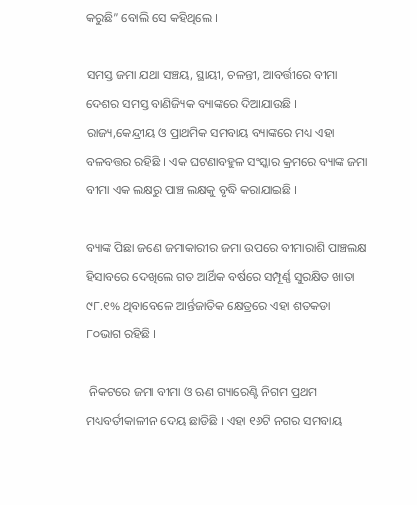କରୁଛି” ବୋଲି ସେ କହିଥିଲେ ।

ସମସ୍ତ ଜମା ଯଥା ସଞ୍ଚୟ, ସ୍ଥାୟୀ, ଚଳନ୍ତୀ, ଆବର୍ତ୍ତୀରେ ବୀମା ଦେଶର ସମସ୍ତ ବାଣିଜ୍ୟିକ ବ୍ୟାଙ୍କରେ ଦିଆଯାଉଛି । ରାଜ୍ୟ,କେନ୍ଦ୍ରୀୟ ଓ ପ୍ରାଥମିକ ସମବାୟ ବ୍ୟାଙ୍କରେ ମଧ୍ୟ ଏହା ବଳବତ୍ତର ରହିଛି । ଏକ ଘଟଣାବହୁଳ ସଂସ୍କାର କ୍ରମରେ ବ୍ୟାଙ୍କ ଜମା ବୀମା ଏକ ଲକ୍ଷରୁ ପାଞ୍ଚ ଲକ୍ଷକୁ ବୃଦ୍ଧି କରାଯାଇଛି ।

ବ୍ୟାଙ୍କ ପିଛା ଜଣେ ଜମାକାରୀର ଜମା ଉପରେ ବୀମାରାଶି ପାଞ୍ଚଲକ୍ଷ ହିସାବରେ ଦେଖିଲେ ଗତ ଆର୍ଥିକ ବର୍ଷରେ ସମ୍ପୂର୍ଣ୍ଣ ସୁରକ୍ଷିତ ଖାତା ୯୮.୧% ଥିବାବେଳେ ଆର୍ନ୍ତଜାତିକ କ୍ଷେତ୍ରରେ ଏହା ଶତକଡା ୮୦ଭାଗ ରହିଛି ।

 ନିକଟରେ ଜମା ବୀମା ଓ ଋଣ ଗ୍ୟାରେଣ୍ଟି ନିଗମ ପ୍ରଥମ ମଧ୍ୟବର୍ତୀକାଳୀନ ଦେୟ ଛାଡିଛି । ଏହା ୧୬ଟି ନଗର ସମବାୟ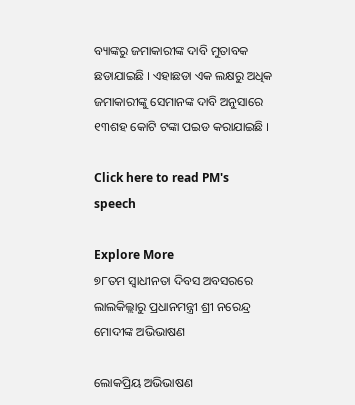ବ୍ୟାଙ୍କରୁ ଜମାକାରୀଙ୍କ ଦାବି ମୁତାବକ ଛଡାଯାଇଛି । ଏହାଛଡା ଏକ ଲକ୍ଷରୁ ଅଧିକ ଜମାକାରୀଙ୍କୁ ସେମାନଙ୍କ ଦାବି ଅନୁସାରେ ୧୩ଶହ କୋଟି ଟଙ୍କା ପଇଡ କରାଯାଇଛି ।

Click here to read PM's speech

Explore More
୭୮ତମ ସ୍ୱାଧୀନତା ଦିବସ ଅବସରରେ ଲାଲକିଲ୍ଲାରୁ ପ୍ରଧାନମନ୍ତ୍ରୀ ଶ୍ରୀ ନରେନ୍ଦ୍ର ମୋଦୀଙ୍କ ଅଭିଭାଷଣ

ଲୋକପ୍ରିୟ ଅଭିଭାଷଣ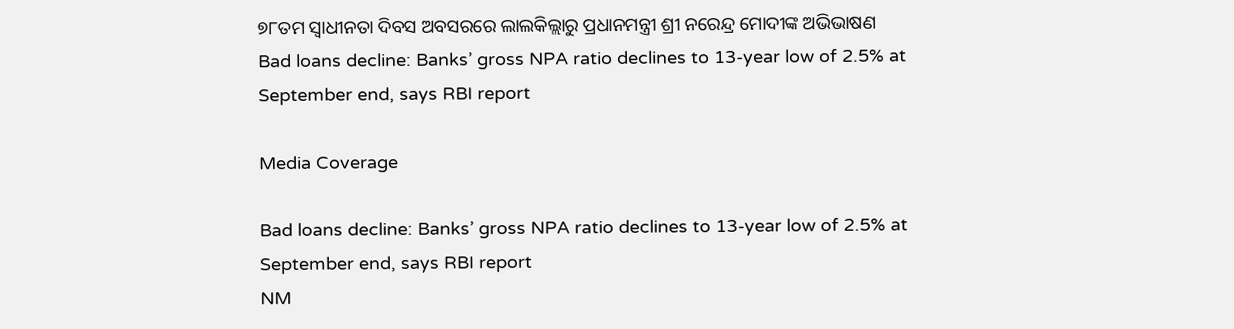୭୮ତମ ସ୍ୱାଧୀନତା ଦିବସ ଅବସରରେ ଲାଲକିଲ୍ଲାରୁ ପ୍ରଧାନମନ୍ତ୍ରୀ ଶ୍ରୀ ନରେନ୍ଦ୍ର ମୋଦୀଙ୍କ ଅଭିଭାଷଣ
Bad loans decline: Banks’ gross NPA ratio declines to 13-year low of 2.5% at September end, says RBI report

Media Coverage

Bad loans decline: Banks’ gross NPA ratio declines to 13-year low of 2.5% at September end, says RBI report
NM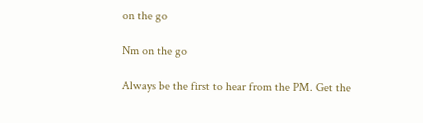on the go

Nm on the go

Always be the first to hear from the PM. Get the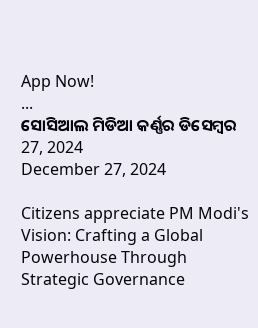App Now!
...
ସୋସିଆଲ ମିଡିଆ କର୍ଣ୍ଣର ଡିସେମ୍ବର 27, 2024
December 27, 2024

Citizens appreciate PM Modi's Vision: Crafting a Global Powerhouse Through Strategic Governance